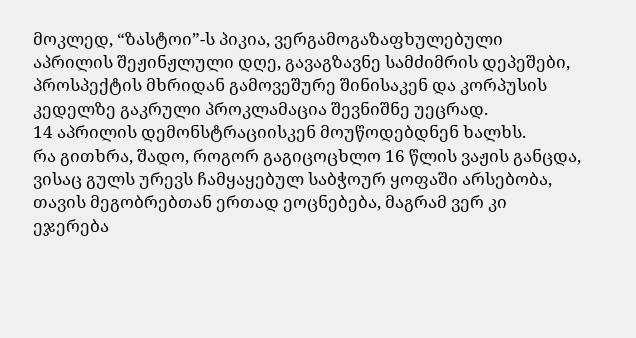მოკლედ, “ზასტოი”-ს პიკია, ვერგამოგაზაფხულებული აპრილის შეჟინჟლული დღე, გავაგზავნე სამძიმრის დეპეშები, პროსპექტის მხრიდან გამოვეშურე შინისაკენ და კორპუსის კედელზე გაკრული პროკლამაცია შევნიშნე უეცრად.
14 აპრილის დემონსტრაციისკენ მოუწოდებდნენ ხალხს.
რა გითხრა, შადო, როგორ გაგიცოცხლო 16 წლის ვაჟის განცდა, ვისაც გულს ურევს ჩამყაყებულ საბჭოურ ყოფაში არსებობა, თავის მეგობრებთან ერთად ეოცნებება, მაგრამ ვერ კი ეჯერება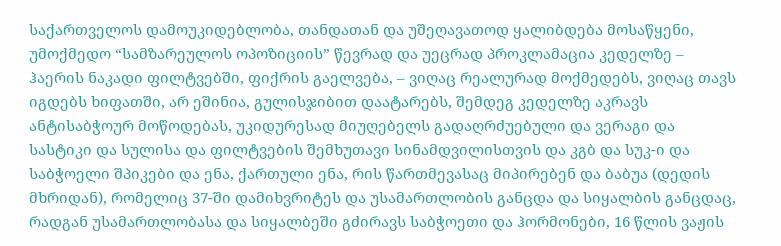საქართველოს დამოუკიდებლობა, თანდათან და უშეღავათოდ ყალიბდება მოსაწყენი, უმოქმედო “სამზარეულოს ოპოზიციის” წევრად და უეცრად პროკლამაცია კედელზე – ჰაერის ნაკადი ფილტვებში, ფიქრის გაელვება, – ვიღაც რეალურად მოქმედებს, ვიღაც თავს იგდებს ხიფათში, არ ეშინია, გულისჯიბით დაატარებს, შემდეგ კედელზე აკრავს ანტისაბჭოურ მოწოდებას, უკიდურესად მიუღებელს გადაღრძუებული და ვერაგი და სასტიკი და სულისა და ფილტვების შემხუთავი სინამდვილისთვის და კგბ და სუკ-ი და საბჭოელი შპიკები და ენა, ქართული ენა, რის წართმევასაც მიპირებენ და ბაბუა (დედის მხრიდან), რომელიც 37-ში დამიხვრიტეს და უსამართლობის განცდა და სიყალბის განცდაც, რადგან უსამართლობასა და სიყალბეში გძირავს საბჭოეთი და ჰორმონები, 16 წლის ვაჟის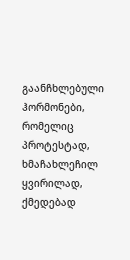გაანჩხლებული ჰორმონები, რომელიც პროტესტად, ხმაჩახლეჩილ ყვირილად, ქმედებად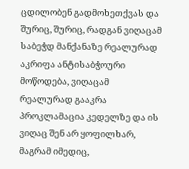ცდილობენ გადმოხეთქვას და შურიც, შურიც, რადგან ვიღაცამ საბეჭდ მანქანაზე რეალურად აკრიფა ანტისაბჭოური მოწოდება, ვიღაცამ რეალურად გააკრა პროკლამაცია კედელზე და ის ვიღაც შენ არ ყოფილხარ, მაგრამ იმედიც,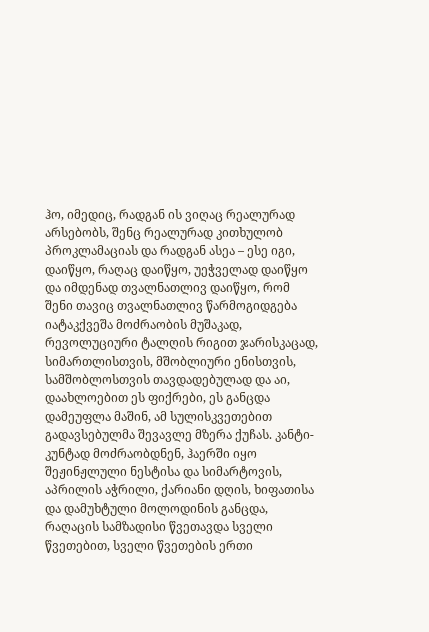ჰო, იმედიც, რადგან ის ვიღაც რეალურად არსებობს, შენც რეალურად კითხულობ პროკლამაციას და რადგან ასეა – ესე იგი, დაიწყო, რაღაც დაიწყო, უეჭველად დაიწყო და იმდენად თვალნათლივ დაიწყო, რომ შენი თავიც თვალნათლივ წარმოგიდგება იატაკქვეშა მოძრაობის მუშაკად, რევოლუციური ტალღის რიგით ჯარისკაცად, სიმართლისთვის, მშობლიური ენისთვის, სამშობლოსთვის თავდადებულად და აი, დაახლოებით ეს ფიქრები, ეს განცდა დამეუფლა მაშინ, ამ სულისკვეთებით გადავსებულმა შევავლე მზერა ქუჩას. კანტი-კუნტად მოძრაობდნენ, ჰაერში იყო შეჟინჟლული ნესტისა და სიმარტოვის, აპრილის აჭრილი, ქარიანი დღის, ხიფათისა და დამუხტული მოლოდინის განცდა, რაღაცის სამზადისი წვეთავდა სველი წვეთებით, სველი წვეთების ერთი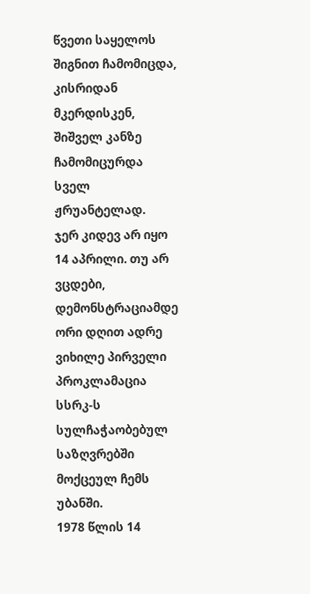წვეთი საყელოს შიგნით ჩამომიცდა, კისრიდან მკერდისკენ, შიშველ კანზე ჩამომიცურდა სველ ჟრუანტელად.
ჯერ კიდევ არ იყო 14 აპრილი. თუ არ ვცდები, დემონსტრაციამდე ორი დღით ადრე ვიხილე პირველი პროკლამაცია სსრკ-ს სულჩაჭაობებულ საზღვრებში მოქცეულ ჩემს უბანში.
1978 წლის 14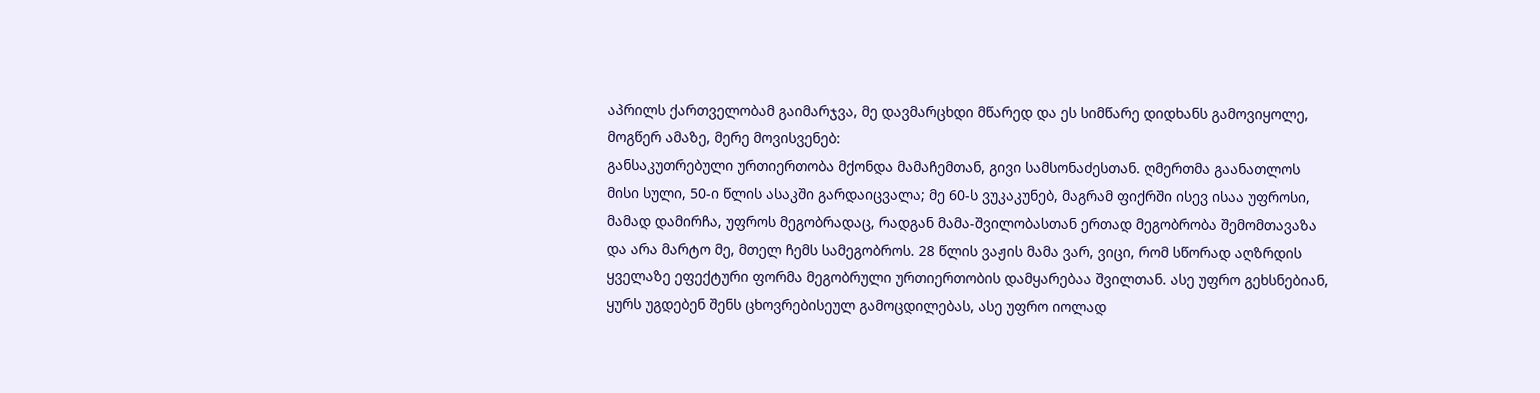აპრილს ქართველობამ გაიმარჯვა, მე დავმარცხდი მწარედ და ეს სიმწარე დიდხანს გამოვიყოლე, მოგწერ ამაზე, მერე მოვისვენებ:
განსაკუთრებული ურთიერთობა მქონდა მამაჩემთან, გივი სამსონაძესთან. ღმერთმა გაანათლოს მისი სული, 50-ი წლის ასაკში გარდაიცვალა; მე 60-ს ვუკაკუნებ, მაგრამ ფიქრში ისევ ისაა უფროსი, მამად დამირჩა, უფროს მეგობრადაც, რადგან მამა-შვილობასთან ერთად მეგობრობა შემომთავაზა და არა მარტო მე, მთელ ჩემს სამეგობროს. 28 წლის ვაჟის მამა ვარ, ვიცი, რომ სწორად აღზრდის ყველაზე ეფექტური ფორმა მეგობრული ურთიერთობის დამყარებაა შვილთან. ასე უფრო გეხსნებიან, ყურს უგდებენ შენს ცხოვრებისეულ გამოცდილებას, ასე უფრო იოლად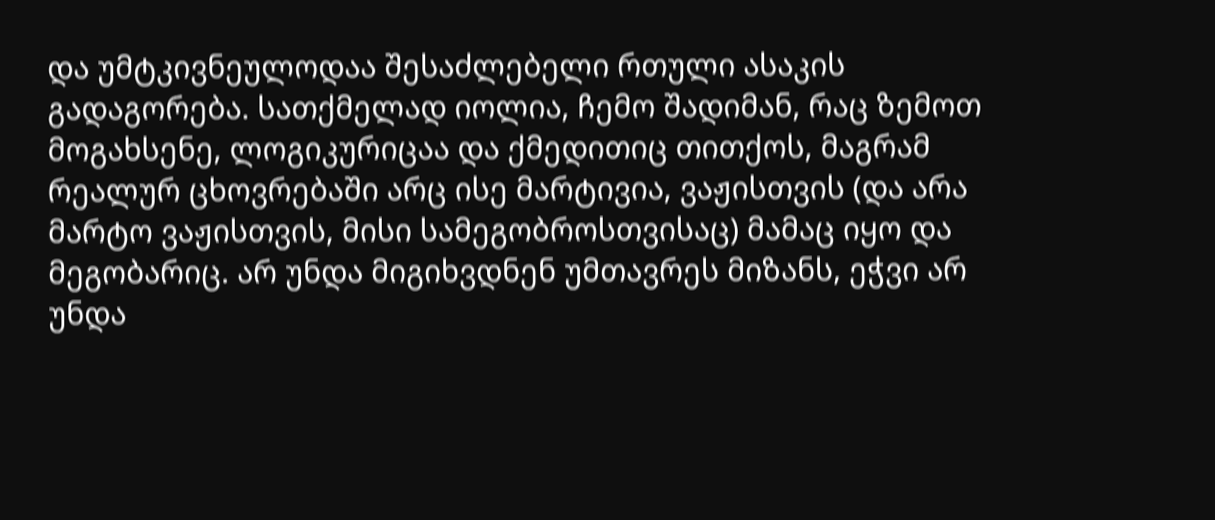და უმტკივნეულოდაა შესაძლებელი რთული ასაკის გადაგორება. სათქმელად იოლია, ჩემო შადიმან, რაც ზემოთ მოგახსენე, ლოგიკურიცაა და ქმედითიც თითქოს, მაგრამ რეალურ ცხოვრებაში არც ისე მარტივია, ვაჟისთვის (და არა მარტო ვაჟისთვის, მისი სამეგობროსთვისაც) მამაც იყო და მეგობარიც. არ უნდა მიგიხვდნენ უმთავრეს მიზანს, ეჭვი არ უნდა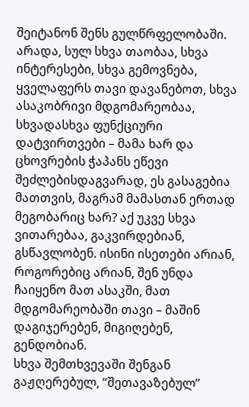შეიტანონ შენს გულწრფელობაში. არადა, სულ სხვა თაობაა, სხვა ინტერესები, სხვა გემოვნება, ყველაფერს თავი დავანებოთ, სხვა ასაკობრივი მდგომარეობაა, სხვადასხვა ფუნქციური დატვირთვები – მამა ხარ და ცხოვრების ჭაპანს ეწევი შეძლებისდაგვარად, ეს გასაგებია მათთვის, მაგრამ მამასთან ერთად მეგობარიც ხარ? აქ უკვე სხვა ვითარებაა, გაკვირდებიან, გსწავლობენ. ისინი ისეთები არიან, როგორებიც არიან, შენ უნდა ჩაიყენო მათ ასაკში, მათ მდგომარეობაში თავი – მაშინ დაგიჯერებენ, მიგიღებენ, გენდობიან.
სხვა შემთხვევაში შენგან გაჟღერებულ, “შეთავაზებულ”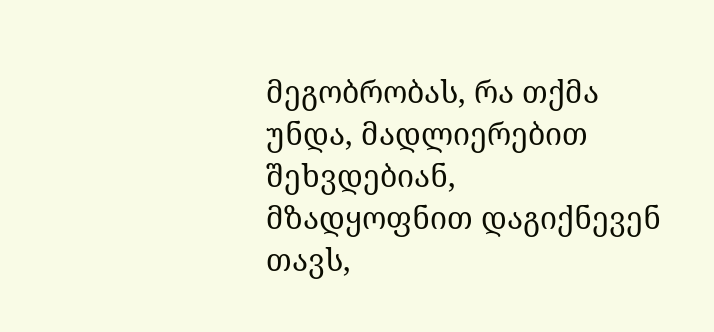მეგობრობას, რა თქმა უნდა, მადლიერებით შეხვდებიან, მზადყოფნით დაგიქნევენ თავს,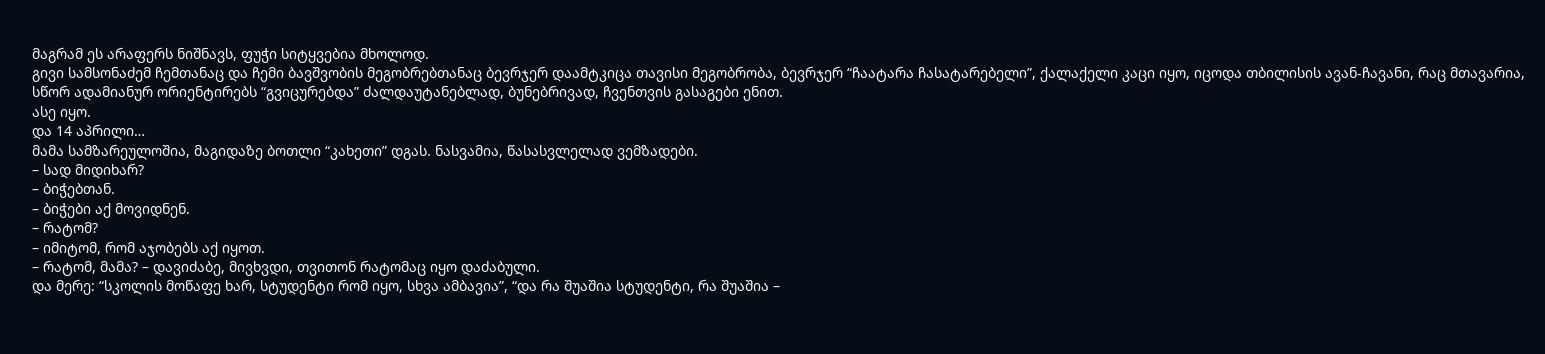მაგრამ ეს არაფერს ნიშნავს, ფუჭი სიტყვებია მხოლოდ.
გივი სამსონაძემ ჩემთანაც და ჩემი ბავშვობის მეგობრებთანაც ბევრჯერ დაამტკიცა თავისი მეგობრობა, ბევრჯერ “ჩაატარა ჩასატარებელი”, ქალაქელი კაცი იყო, იცოდა თბილისის ავან-ჩავანი, რაც მთავარია, სწორ ადამიანურ ორიენტირებს “გვიცურებდა” ძალდაუტანებლად, ბუნებრივად, ჩვენთვის გასაგები ენით.
ასე იყო.
და 14 აპრილი…
მამა სამზარეულოშია, მაგიდაზე ბოთლი “კახეთი” დგას. ნასვამია, წასასვლელად ვემზადები.
– სად მიდიხარ?
– ბიჭებთან.
– ბიჭები აქ მოვიდნენ.
– რატომ?
– იმიტომ, რომ აჯობებს აქ იყოთ.
– რატომ, მამა? – დავიძაბე, მივხვდი, თვითონ რატომაც იყო დაძაბული.
და მერე: “სკოლის მოწაფე ხარ, სტუდენტი რომ იყო, სხვა ამბავია”, “და რა შუაშია სტუდენტი, რა შუაშია –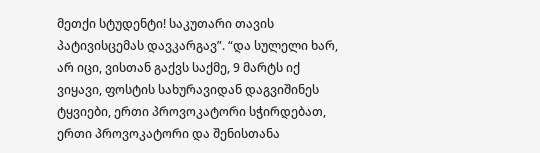მეთქი სტუდენტი! საკუთარი თავის პატივისცემას დავკარგავ”. “და სულელი ხარ, არ იცი, ვისთან გაქვს საქმე, 9 მარტს იქ ვიყავი, ფოსტის სახურავიდან დაგვიშინეს ტყვიები, ერთი პროვოკატორი სჭირდებათ, ერთი პროვოკატორი და შენისთანა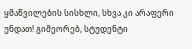ყმაწვილების სისხლი, სხვა კი არაფერი უნდათ! გიმეორებ, სტუდენტი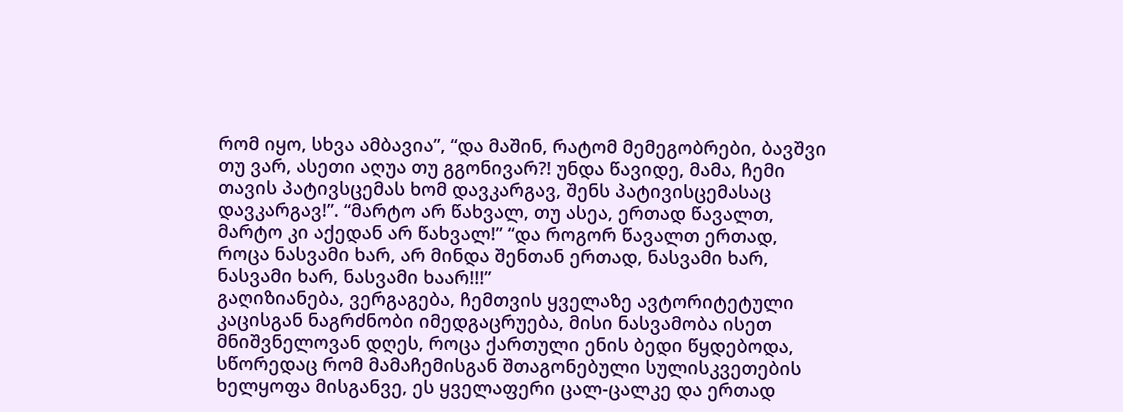რომ იყო, სხვა ამბავია”, “და მაშინ, რატომ მემეგობრები, ბავშვი თუ ვარ, ასეთი აღუა თუ გგონივარ?! უნდა წავიდე, მამა, ჩემი თავის პატივსცემას ხომ დავკარგავ, შენს პატივისცემასაც დავკარგავ!”. “მარტო არ წახვალ, თუ ასეა, ერთად წავალთ, მარტო კი აქედან არ წახვალ!” “და როგორ წავალთ ერთად, როცა ნასვამი ხარ, არ მინდა შენთან ერთად, ნასვამი ხარ, ნასვამი ხარ, ნასვამი ხაარ!!!”
გაღიზიანება, ვერგაგება, ჩემთვის ყველაზე ავტორიტეტული კაცისგან ნაგრძნობი იმედგაცრუება, მისი ნასვამობა ისეთ მნიშვნელოვან დღეს, როცა ქართული ენის ბედი წყდებოდა, სწორედაც რომ მამაჩემისგან შთაგონებული სულისკვეთების ხელყოფა მისგანვე, ეს ყველაფერი ცალ-ცალკე და ერთად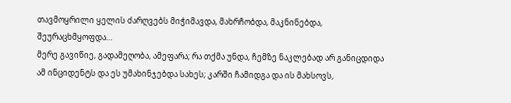თავმოყრილი ყელის ძარღვებს მიჭიმავდა, მახრჩობდა, მაკნინებდა, შეურაცხმყოფდა…
მერე გავიწიე, გადამეღობა, ამეფარა; რა თქმა უნდა, ჩემზე ნაკლებად არ განიცდიდა ამ ინციდენტს და ეს უმახინჯებდა სახეს; კარში ჩამიდგა და ის მახსოვს,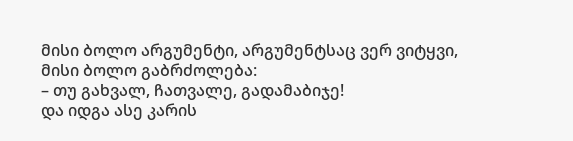მისი ბოლო არგუმენტი, არგუმენტსაც ვერ ვიტყვი, მისი ბოლო გაბრძოლება:
– თუ გახვალ, ჩათვალე, გადამაბიჯე!
და იდგა ასე კარის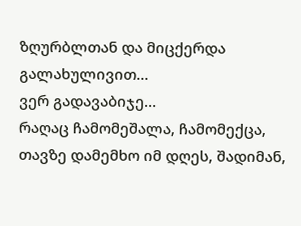ზღურბლთან და მიცქერდა გალახულივით…
ვერ გადავაბიჯე…
რაღაც ჩამომეშალა, ჩამომექცა, თავზე დამემხო იმ დღეს, შადიმან,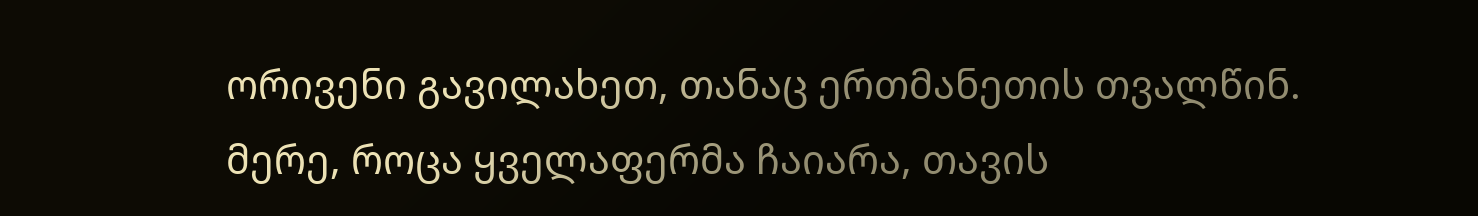ორივენი გავილახეთ, თანაც ერთმანეთის თვალწინ. მერე, როცა ყველაფერმა ჩაიარა, თავის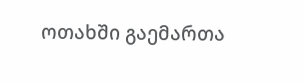ოთახში გაემართა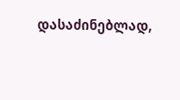დასაძინებლად,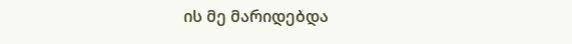ის მე მარიდებდა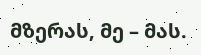მზერას, მე – მას.